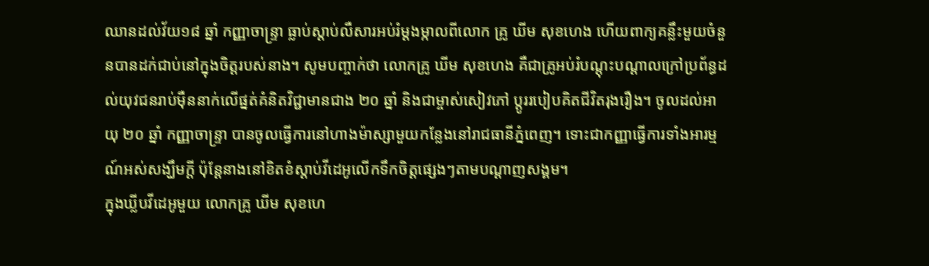ឈានដល់វ័យ១៨ ឆ្នាំ កញ្ញាចាន្ទ្រា ធ្លាប់ស្តាប់លឺសារអប់រំម្តងម្កាលពីលោក គ្រូ ឃីម សុខហេង ហើយពាក្យគន្លឹះមួយចំនួនបានដក់ជាប់នៅក្នុងចិត្តរបស់នាង។ សូមបញ្ចាក់ថា លោកគ្រូ ឃីម សុខហេង គឺជាគ្រូអប់រំបណ្តុះបណ្តាលក្រៅប្រព័ន្ធដល់យុវជនរាប់ម៉ឺននាក់លើផ្នត់គំនិតវិជ្ជាមានជាង ២០ ឆ្នាំ និងជាម្ចាស់សៀវភៅ ប្តូររបៀបគិតជីវិតរុងរឿង។ ចូលដល់អាយុ ២០ ឆ្នាំ កញ្ញាចាន្ទ្រា បានចូលធ្វើការនៅហាងម៉ាស្សាមួយកន្លែងនៅរាជធានីភ្នំពេញ។ ទោះជាកញ្ញាធ្វើការទាំងអារម្មណ៍អស់សង្ឃឹមក្តី ប៉ុន្តែនាងនៅខិតខំស្តាប់វីដេអូលើកទឹកចិត្តផ្សេងៗតាមបណ្តាញសង្គម។
ក្នុងឃ្លីបវីដេអូមួយ លោកគ្រូ ឃីម សុខហេ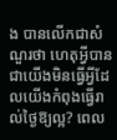ង បានលើកជាសំណួរថា ហេតុអ្វីបានជាយើងមិនធ្វើអ្វីដែលយើងកំពុងធ្វើរាល់ថ្ងៃឱ្យល្អ? ពេល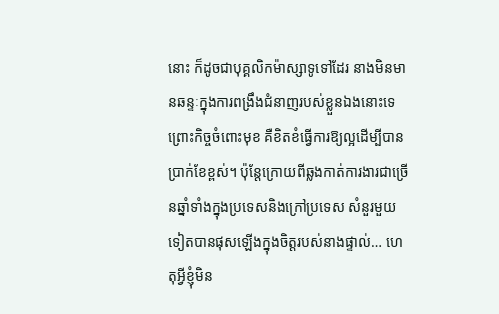នោះ ក៏ដូចជាបុគ្គលិកម៉ាស្សាទូទៅដែរ នាងមិនមានឆន្ទៈក្នុងការពង្រឹងជំនាញរបស់ខ្លួនឯងនោះទេ ព្រោះកិច្ចចំពោះមុខ គឺខិតខំធ្វើការឱ្យល្អដើម្បីបានប្រាក់ខែខ្ពស់។ ប៉ុន្តែក្រោយពីឆ្លងកាត់ការងារជាច្រើនឆ្នាំទាំងក្នុងប្រទេសនិងក្រៅប្រទេស សំនួរមួយទៀតបានផុសឡើងក្នុងចិត្តរបស់នាងផ្ទាល់… ហេតុអ្វីខ្ញុំមិន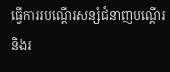ធ្វើការរបណ្តើរសន្សំជំនាញបណ្តើរ និងរ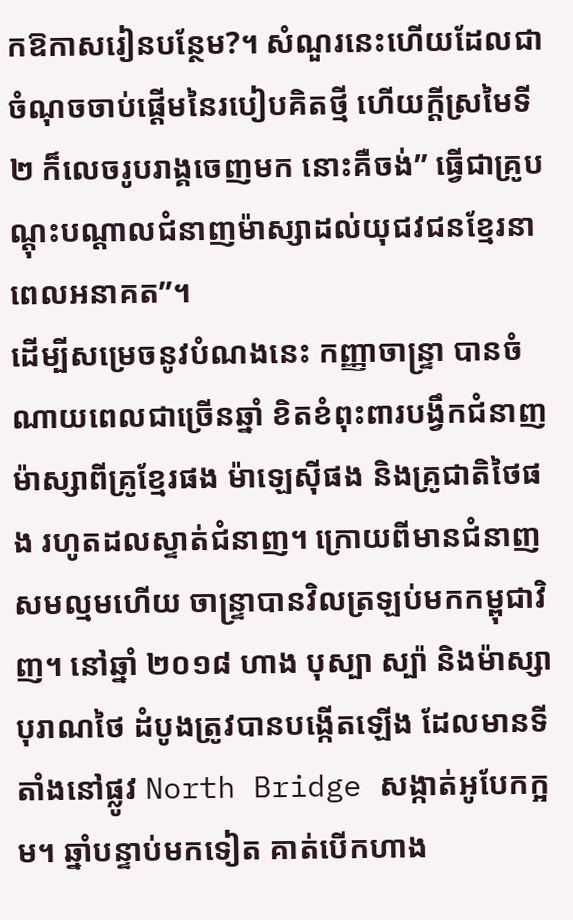កឱកាសរៀនបន្ថែម?។ សំណួរនេះហើយដែលជាចំណុចចាប់ផ្តើមនៃរបៀបគិតថ្មី ហើយក្តីស្រមៃទី២ ក៏លេចរូបរាង្គចេញមក នោះគឺចង់” ធ្វើជាគ្រូបណ្តុះបណ្តាលជំនាញម៉ាស្សាដល់យុជវជនខ្មែរនាពេលអនាគត”។
ដើម្បីសម្រេចនូវបំណងនេះ កញ្ញាចាន្ទ្រា បានចំណាយពេលជាច្រើនឆ្នាំ ខិតខំពុះពារបង្វឹកជំនាញម៉ាស្សាពីគ្រូខ្មែរផង ម៉ាឡេស៊ីផង និងគ្រូជាតិថៃផង រហូតដលស្ទាត់ជំនាញ។ ក្រោយពីមានជំនាញសមល្មមហើយ ចាន្ទ្រាបានវិលត្រឡប់មកកម្ពុជាវិញ។ នៅឆ្នាំ ២០១៨ ហាង បុស្បា ស្ប៉ា និងម៉ាស្សាបុរាណថៃ ដំបូងត្រូវបានបង្កើតឡើង ដែលមានទីតាំងនៅផ្លូវ North Bridge សង្កាត់អូបែកក្អម។ ឆ្នាំបន្ទាប់មកទៀត គាត់បើកហាង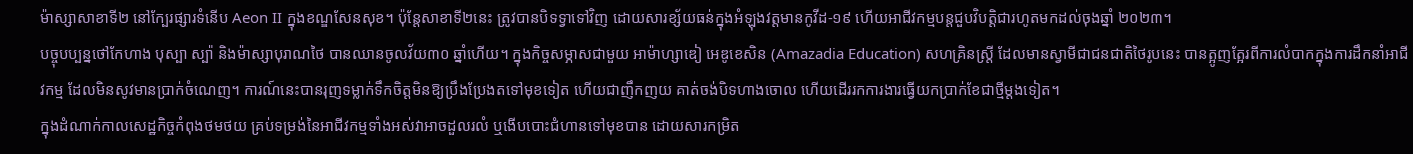ម៉ាស្សាសាខាទី២ នៅក្បែរផ្សារទំនើប Aeon II ក្នុងខណ្ឌសែនសុខ។ ប៉ុន្តែសាខាទី២នេះ ត្រូវបានបិទទ្វាទៅវិញ ដោយសារខ្ស័យធន់ក្នុងអំឡុងវត្តមានកូវីដ-១៩ ហើយអាជីវកម្មបន្តជួបវិបត្តិជារហូតមកដល់ចុងឆ្នាំ ២០២៣។
បច្ចុបប្បន្នថៅកែហាង បុស្បា ស្ប៉ា និងម៉ាស្សាបុរាណថៃ បានឈានចូលវ័យ៣០ ឆ្នាំហើយ។ ក្នុងកិច្ចសម្ភាសជាមួយ អាម៉ាហ្សាឌៀ អេឌូខេសិន (Amazadia Education) សហគ្រិនស្រ្តី ដែលមានស្វាមីជាជនជាតិថៃរូបនេះ បានត្អូញត្អែរពីការលំបាកក្នុងការដឹកនាំអាជីវកម្ម ដែលមិនសូវមានប្រាក់ចំណេញ។ ការណ៍នេះបានរុញទម្លាក់ទឹកចិត្តមិនឱ្យប្រឹងប្រែងតទៅមុខទៀត ហើយជាញឹកញយ គាត់ចង់បិទហាងចោល ហើយដើររកការងារធ្វើយកប្រាក់ខែជាថ្មីម្តងទៀត។
ក្នុងដំណាក់កាលសេដ្ឋកិច្ចកំពុងថមថយ គ្រប់ទម្រង់នៃអាជីវកម្មទាំងអស់វាអាចដួលរលំ ឬងើបបោះជំហានទៅមុខបាន ដោយសារកម្រិត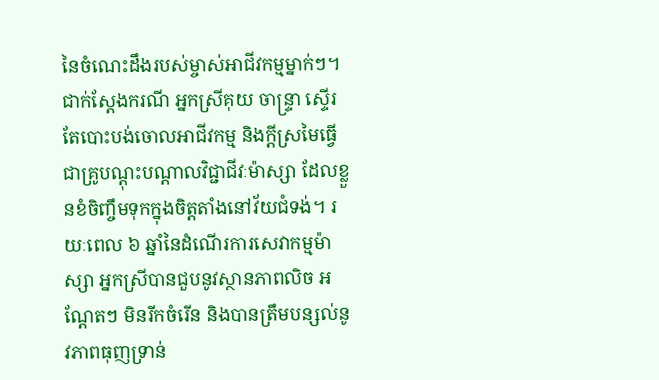នៃចំណេះដឹងរបស់ម្ចាស់អាជីវកម្មម្នាក់ៗ។ ជាក់ស្តែងករណី អ្នកស្រីគុយ ចាន្ទ្រា ស្ទើរតែបោះបង់ចោលអាជីវកម្ម និងក្តីស្រមៃធ្វើជាគ្រូបណ្តុះបណ្តាលវិជ្ជាជីវៈម៉ាស្សា ដែលខ្លួនខំចិញ្ចឹមទុកក្នុងចិត្តតាំងនៅវ័យជំទង់។ រយៈពេល ៦ ឆ្នាំនៃដំណើរការសេវាកម្មម៉ាស្សា អ្នកស្រីបានជួបនូវស្ថានភាពលិច អណ្តែតៗ មិនរីកចំរើន និងបានត្រឹមបន្សល់នូវភាពធុញទ្រាន់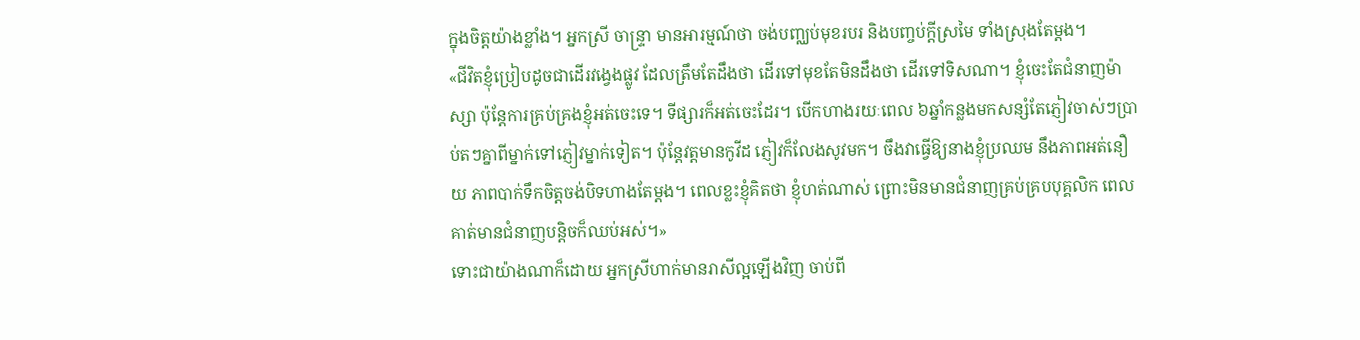ក្នុងចិត្តយ៉ាងខ្លាំង។ អ្នកស្រី ចាន្ទ្រា មានអារម្មណ៍ថា ចង់បញ្ឈប់មុខរបរ និងបញ្ចប់ក្តីស្រមៃ ទាំងស្រុងតែម្ដង។
«ជីវិតខ្ញុំប្រៀបដូចជាដើរវង្វេងផ្លូវ ដែលត្រឹមតែដឹងថា ដើរទៅមុខតែមិនដឹងថា ដើរទៅទិសណា។ ខ្ញុំចេះតែជំនាញម៉ាស្សា ប៉ុន្តែការគ្រប់គ្រងខ្ញុំអត់ចេះទេ។ ទីផ្សារក៏អត់ចេះដែរ។ បើកហាងរយៈពេល ៦ឆ្នាំកន្លងមកសន្សំតែភ្ញៀវចាស់ៗប្រាប់តៗគ្នាពីម្នាក់ទៅភ្ញៀវម្នាក់ទៀត។ ប៉ុន្តែវត្តមានកូវីដ ភ្ញៀវក៏លែងសូវមក។ ចឹងវាធ្វើឱ្យនាងខ្ញុំប្រឈម នឹងភាពអត់នឿយ ភាពបាក់ទឹកចិត្តចង់បិទហាងតែម្តង។ ពេលខ្លះខ្ញុំគិតថា ខ្ញុំហត់ណាស់ ព្រោះមិនមានជំនាញគ្រប់គ្របបុគ្គលិក ពេលគាត់មានជំនាញបន្តិចក៏ឈប់អស់។»
ទោះជាយ៉ាងណាក៏ដោយ អ្នកស្រីហាក់មានរាសីល្អឡើងវិញ ចាប់ពី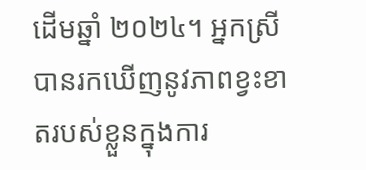ដើមឆ្នាំ ២០២៤។ អ្នកស្រីបានរកឃើញនូវភាពខ្វះខាតរបស់ខ្លួនក្នុងការ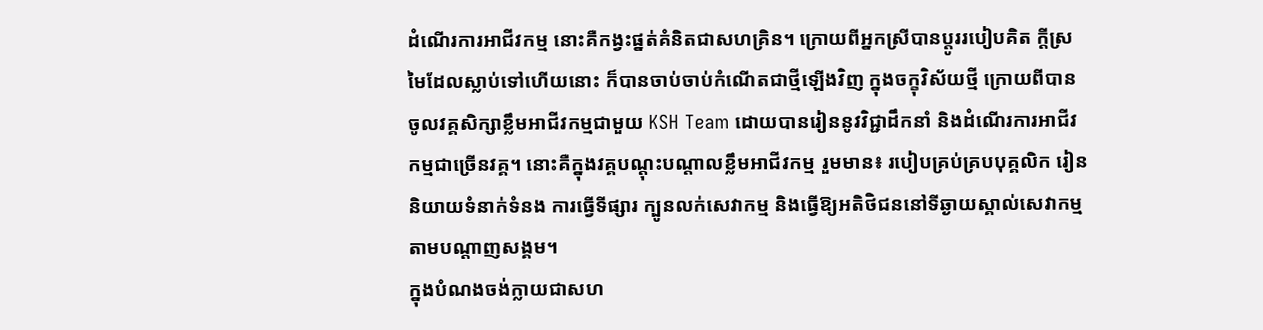ដំណើរការអាជីវកម្ម នោះគឺកង្វះផ្នត់គំនិតជាសហគ្រិន។ ក្រោយពីអ្នកស្រីបានប្តូររបៀបគិត ក្តីស្រមៃដែលស្លាប់ទៅហើយនោះ ក៏បានចាប់ចាប់កំណើតជាថ្មីឡើងវិញ ក្នុងចក្ខុវិស័យថ្មី ក្រោយពីបានចូលវគ្គសិក្សាខ្លឹមអាជីវកម្មជាមួយ KSH Team ដោយបានរៀននូវវិជ្ជាដឹកនាំ និងដំណើរការអាជីវកម្មជាច្រើនវគ្គ។ នោះគឺក្នុងវគ្គបណ្តុះបណ្តាលខ្លឹមអាជីវកម្ម រួមមាន៖ របៀបគ្រប់គ្របបុគ្គលិក រៀននិយាយទំនាក់ទំនង ការធ្វើទីផ្សារ ក្បូនលក់សេវាកម្ម និងធ្វើឱ្យអតិថិជននៅទីឆ្ងាយស្គាល់សេវាកម្ម តាមបណ្តាញសង្គម។
ក្នុងបំណងចង់ក្លាយជាសហ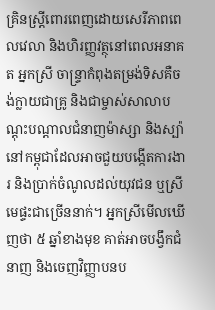គ្រិនស្ត្រីពោរពេញដោយសេរីភាពពេលវេលា និងហិរញ្ញវត្ថុនៅពេលអនាគត អ្នកស្រី ចាន្ទ្រាកំពុងតម្រង់ទិសគឺចង់ក្លាយជាគ្រូ និងជាម្ចាស់សាលាបណ្តុះបណ្តាលជំនាញម៉ាស្សា និងស្ប៉ា នៅកម្ពុជាដែលអាចជួយបង្កើតការងារ និងប្រាក់ចំណូលដល់យុវជន ឬស្រីមេផ្ទះជាច្រើននាក់។ អ្នកស្រីមើលឃើញថា ៥ ឆ្នាំខាងមុខ គាត់អាចបង្វឹកជំនាញ និងចេញវិញ្ញាបនប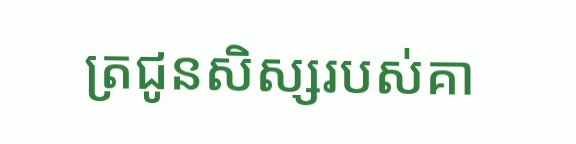ត្រជូនសិស្សរបស់គា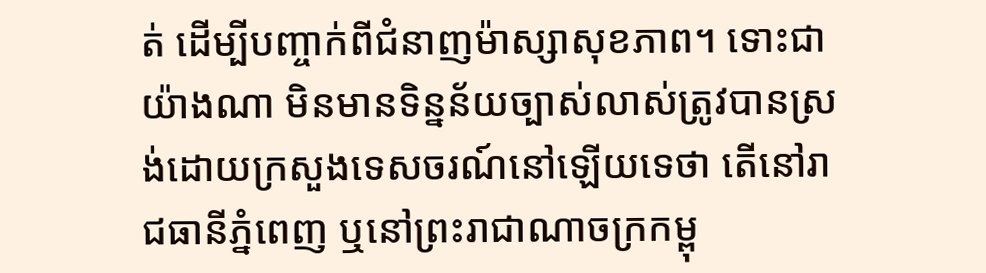ត់ ដើម្បីបញ្ចាក់ពីជំនាញម៉ាស្សាសុខភាព។ ទោះជាយ៉ាងណា មិនមានទិន្នន័យច្បាស់លាស់ត្រូវបានស្រង់ដោយក្រសួងទេសចរណ៍នៅឡើយទេថា តើនៅរាជធានីភ្នំពេញ ឬនៅព្រះរាជាណាចក្រកម្ពុ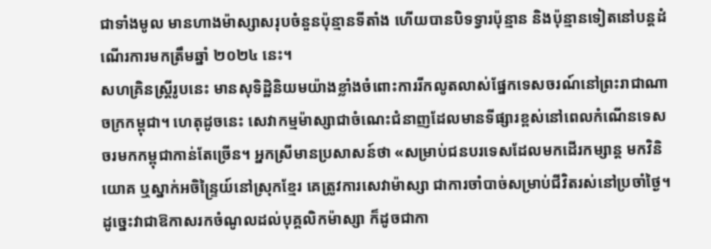ជាទាំងមូល មានហាងម៉ាស្សាសរុបចំនួនប៉ុន្មានទីតាំង ហើយបានបិទទ្វារប៉ុន្មាន និងប៉ុន្មានទៀតនៅបន្តដំណើរការមកត្រឹមឆ្នាំ ២០២៤ នេះ។
សហគ្រិនស្ត្រីរូបនេះ មានសុទិដ្ឋិនិយមយ៉ាងខ្លាំងចំពោះការរីកលូតលាស់ផ្នែកទេសចរណ៍នៅព្រះរាជាណាចក្រកម្ពុជា។ ហេតុដូចនេះ សេវាកម្មម៉ាស្សាជាចំណេះជំនាញដែលមានទីផ្សារខ្ពស់នៅពេលកំណើនទេសចរមកកម្ពុជាកាន់តែច្រើន។ អ្នកស្រីមានប្រសាសន៍ថា «សម្រាប់ជនបរទេសដែលមកដើរកម្សាន្ត មកវិនិយោគ ឬស្នាក់អចិន្ទ្រៃយ៍នៅស្រុកខ្មែរ គេត្រូវការសេវាម៉ាស្សា ជាការចាំបាច់សម្រាប់ជីវិតរស់នៅប្រចាំថ្ងៃ។ ដូច្នេះវាជាឱកាសរកចំណូលដល់បុគ្គលិកម៉ាស្សា ក៏ដូចជាកា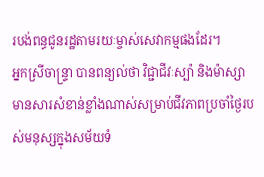របង់ពន្ធជូនរដ្ឋតាមរយៈម្ចាស់សេវាកម្មផងដែរ។
អ្នកស្រីចាន្ទ្រា បានពន្យល់ថា វិជ្ជាជីវៈស្ប៉ា និងម៉ាស្សា មានសារសំខាន់ខ្លាំងណាស់សម្រាប់ជីវភាពប្រចាំថ្ងៃរបស់មនុស្សក្នុងសម័យទំ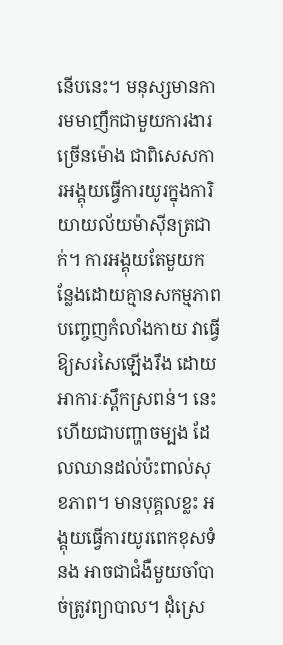នើបនេះ។ មនុស្សមានការមមាញឹកជាមួយការងារច្រើនម៉ោង ជាពិសេសការអង្គុយធ្វើការយូរក្នុងការិយាយល័យម៉ាស៊ីនត្រជាក់។ ការអង្គុយតែមួយកន្លែងដោយគ្មានសកម្មភាពបញ្ចេញកំលាំងកាយ វាធ្វើឱ្យសរសៃឡើងរឹង ដោយអាការៈស្ពឹកស្រពន់។ នេះហើយជាបញ្ហាចម្បង ដែលឈានដល់ប៉ះពាល់សុខភាព។ មានបុគ្គលខ្លះ អង្គុយធ្វើការយូរពេកខុសទំនង អាចជាជំងឺមួយចាំបាច់ត្រូវព្យាបាល។ ដំុស្រេ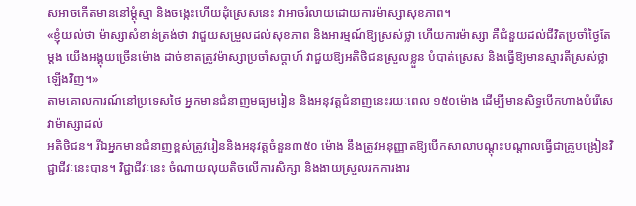សអាចកើតមាននៅម្តុំស្មា និងចង្កេះហើយដុំស្រេសនេះ វាអាចរំលាយដោយការម៉ាស្សាសុខភាព។
«ខ្ញុំយល់ថា ម៉ាស្សាសំខាន់ត្រង់ថា វាជួយសម្រួលដល់សុខភាព និងអារម្មណ៍ឱ្យស្រស់ថ្លា ហើយការម៉ាស្សា គឺជំនួយដល់ជីវិតប្រចាំថ្ងៃតែម្តង យើងអង្គុយច្រើនម៉ោង ដាច់ខាតត្រូវម៉ាស្សាប្រចាំសប្តាហ៍ វាជួយឱ្យអតិថិជនស្រួលខ្លួន បំបាត់ស្រេស និងធ្វើឱ្យមានស្មារតីស្រស់ថ្លាឡើងវិញ។»
តាមគោលការណ៍នៅប្រទេសថៃ អ្នកមានជំនាញមធ្យមរៀន និងអនុវត្តជំនាញនេះរយៈពេល ១៥០ម៉ោង ដើម្បីមានសិទ្ធបើកហាងបំរើសេវាម៉ាស្សាដល់
អតិថិជន។ រីឯអ្នកមានជំនាញខ្ពស់ត្រូវរៀននិងអនុវត្តចំនួន៣៥០ ម៉ោង នឹងត្រូវអនុញ្ញាតឱ្យបើកសាលាបណ្តុះបណ្តាលធ្វើជាគ្រូបង្រៀនវិជ្ជាជីវៈនេះបាន។ វិជ្ជាជីវៈនេះ ចំណាយលុយតិចលើការសិក្សា និងងាយស្រួលរកការងារ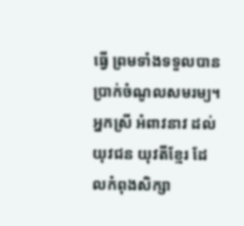ធ្វើ ព្រមទាំងទទួលបានប្រាក់ចំណូលសមរម្យ។
អ្នកស្រី អំពាវនាវ ដល់យុវជន យុវតីខ្មែរ ដែលកំពុងសិក្សា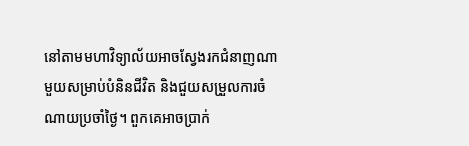នៅតាមមហាវិទ្យាល័យអាចស្វែងរកជំនាញណាមួយសម្រាប់បំនិនជីវិត និងជួយសម្រួលការចំណាយប្រចាំថ្ងៃ។ ពួកគេអាចប្រាក់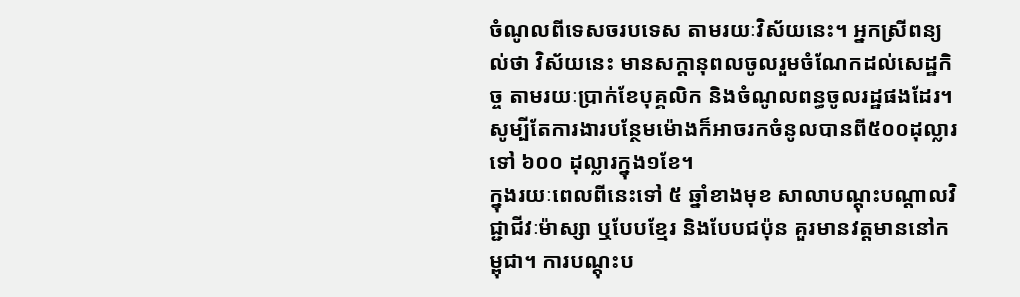ចំណូលពីទេសចរបទេស តាមរយៈវិស័យនេះ។ អ្នកស្រីពន្យល់ថា វិស័យនេះ មានសក្តានុពលចូលរួមចំណែកដល់សេដ្ឋកិច្ច តាមរយៈប្រាក់ខែបុគ្គលិក និងចំណូលពន្ធចូលរដ្ឋផងដែរ។ សូម្បីតែការងារបន្ថែមម៉ោងក៏អាចរកចំនូលបានពី៥០០ដុល្លារ ទៅ ៦០០ ដុល្លារក្នុង១ខែ។
ក្នុងរយៈពេលពីនេះទៅ ៥ ឆ្នាំខាងមុខ សាលាបណ្តុះបណ្តាលវិជ្ជាជីវៈម៉ាស្សា ឬបែបខ្មែរ និងបែបជប៉ុន គួរមានវត្តមាននៅកម្ពុជា។ ការបណ្តុះប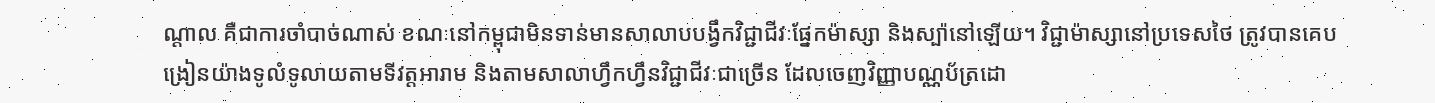ណ្តាល គឺជាការចាំបាច់ណាស់ ខណៈនៅកម្ពុជាមិនទាន់មានសាលាបបង្វឹកវិជ្ជាជីវៈផ្នែកម៉ាស្សា និងស្ប៉ានៅឡើយ។ វិជ្ជាម៉ាស្សានៅប្រទេសថៃ ត្រូវបានគេបង្រៀនយ៉ាងទូលំទូលាយតាមទីវត្តអារាម និងតាមសាលាហ្វឹកហ្វឹនវិជ្ជាជីវៈជាច្រើន ដែលចេញវិញ្ញាបណ្ណប័ត្រដោ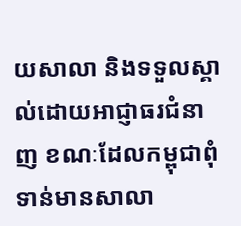យសាលា និងទទួលស្គាល់ដោយអាជ្ញាធរជំនាញ ខណៈដែលកម្ពុជាពុំទាន់មានសាលា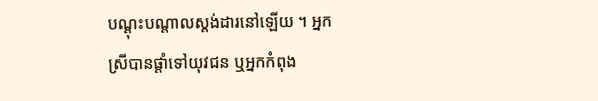បណ្តុះបណ្តាលស្ដង់ដារនៅឡើយ ។ អ្នកស្រីបានផ្តាំទៅយុវជន ឬអ្នកកំពុង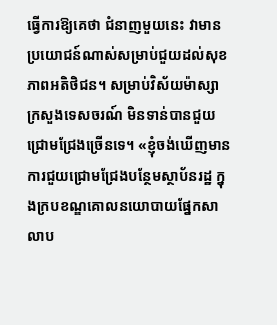ធ្វើការឱ្យគេថា ជំនាញមួយនេះ វាមានប្រយោជន៍ណាស់សម្រាប់ជួយដល់សុខភាពអតិថិជន។ សម្រាប់វិស័យម៉ាស្សា ក្រសួងទេសចរណ៍ មិនទាន់បានជួយជ្រោមជ្រែងច្រើនទេ។ «ខ្ញុំចង់ឃើញមានការជួយជ្រោមជ្រែងបន្ថែមស្ថាប័នរដ្ឋ ក្នុងក្របខណ្ឌគោលនយោបាយផ្នែកសាលាប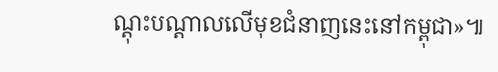ណ្តុះបណ្តាលលើមុខជំនាញនេះនៅកម្ពុជា»៕